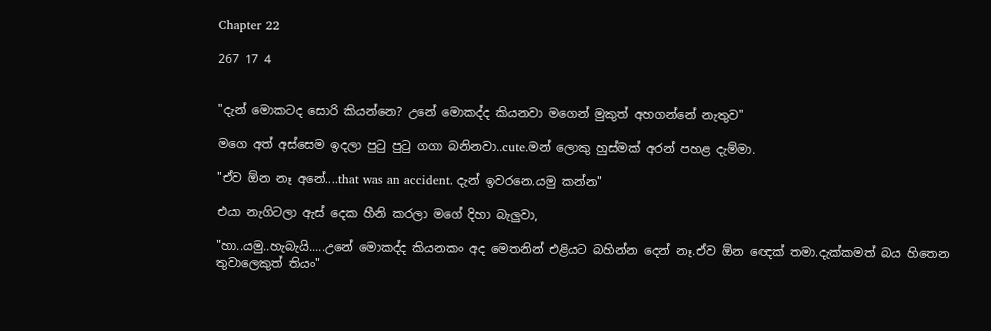Chapter 22

267 17 4


"දැන් මොකටද සොරි කියන්නෙ? උනේ මොකද්ද කියනවා මගෙන් මුකුත් අහගන්නේ නැතුව"

මගෙ අත් අස්සෙම ඉදලා පුටු පුටු ගගා බනිනවා..cute.මන් ලොකු හුස්මක් අරන් පහළ දැම්මා.

"ඒව ඕන නෑ අනේ....that was an accident. දැන් ඉවරනෙ.යමු කන්න"

එයා නැගිටලා ඇස් දෙක හීනි කරලා මගේ දිහා බැලුවා,

"හා..යමු..හැබැයි.....උනේ මොකද්ද කියනකං අද මෙතනින් එළියට බහින්න දෙන් නෑ.ඒව ඕන ඥෙක් තමා.දැක්කමත් බය හිතෙන තුවාලෙකුත් තියං"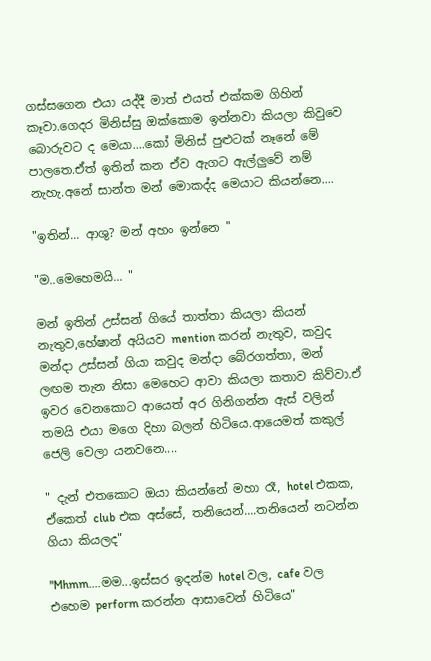ගස්සගෙන එයා යද්දී මාත් එයත් එක්කම ගිහින් කෑවා.ගෙදර මිනිස්සු ඔක්කොම ඉන්නවා කියලා කිවුවෙ බොරුවට ද මෙයා....කෝ මිනිස් පුළුටක් නෑනේ මේ පාලතෙ.ඒත් ඉතින් කන ඒව ඇගට ඇල්ලුවේ නම් නැහැ.අනේ සාන්ත මන් මොකද්ද මෙයාට කියන්නෙ....

"ඉතින්... ආශු? මන් අහං ඉන්නෙ "

"ම..මෙහෙමයි... "

මන් ඉතින් උස්සන් ගියේ තාත්තා කියලා කියන් නැතුව,හේෂාන් අයියව mention කරන් නැතුව, කවුද මන්දා උස්සන් ගියා කවුද මන්දා බේරගත්තා, මන් ලඟම තැන නිසා මෙහෙට ආවා කියලා කතාව කිව්වා.ඒ ඉවර වෙනකොට ආයෙත් අර ගිනිගන්න ඇස් වලින් තමයි එයා මගෙ දිහා බලන් හිටියෙ.ආයෙමත් කකුල් ජෙලි වෙලා යනවනෙ....

" දැන් එතකොට ඔයා කියන්නේ මහා රෑ, hotel එකක, ඒකෙත් club එක අස්සේ, තනියෙන්....තනියෙන් නටන්න ගියා කියලද"

"Mhmm....මම...ඉස්සර ඉදන්ම hotel වල, cafe වල එහෙම perform කරන්න ආසාවෙන් හිටියෙ"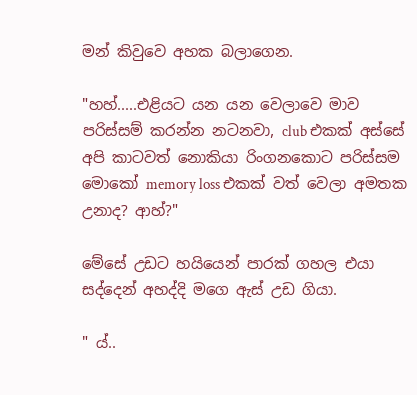මන් කිවුවෙ අහක බලාගෙන.

"හහ්.....එළියට යන යන වෙලාවෙ මාව පරිස්සම් කරන්න නටනවා, club එකක් අස්සේ අපි කාටවත් නොකියා රිංගනකොට පරිස්සම මොකෝ memory loss එකක් වත් වෙලා අමතක උනාද? ආහ්?"

මේසේ උඩට හයියෙන් පාරක් ගහල එයා සද්දෙන් අහද්දි මගෙ ඇස් උඩ ගියා.

" ය්..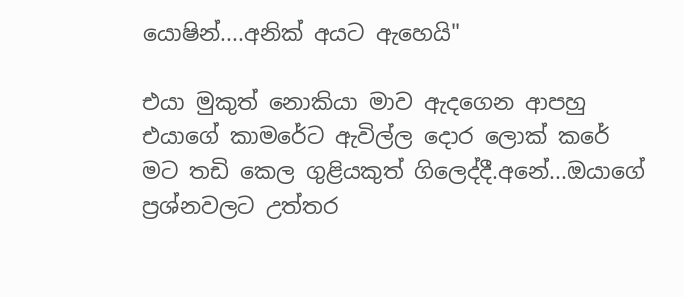යොෂින්....අනික් අයට ඇහෙයි"

එයා මුකුත් නොකියා මාව ඇදගෙන ආපහු එයාගේ කාමරේට ඇවිල්ල දොර ලොක් කරේ මට තඩි කෙල ගුළියකුත් ගිලෙද්දී.අනේ...ඔයාගේ ප්‍රශ්නවලට උත්තර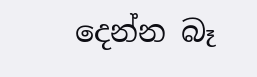දෙන්න බෑ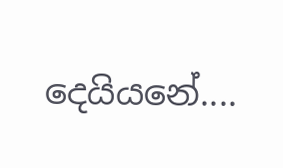දෙයියනේ....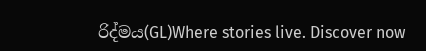රිද්මය(GL)Where stories live. Discover now